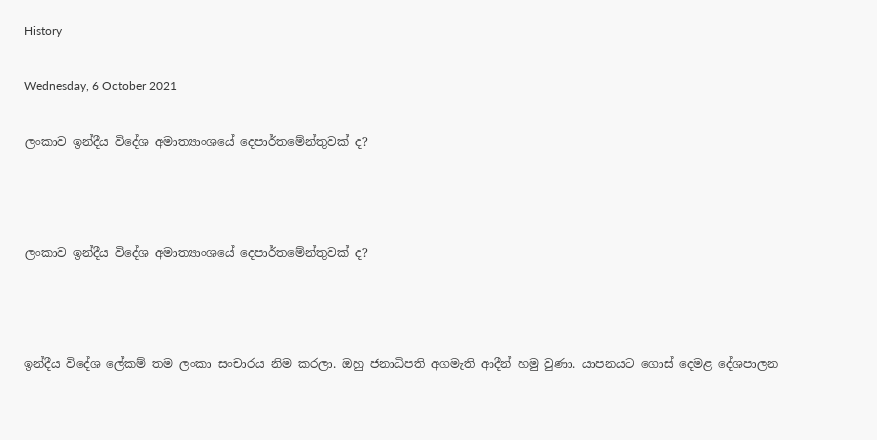History

Wednesday, 6 October 2021

ලංකාව ඉන්දීය විදේශ අමාත්‍යාංශයේ දෙපාර්තමේන්තුවක් ද?



ලංකාව ඉන්දීය විදේශ අමාත්‍යාංශයේ දෙපාර්තමේන්තුවක් ද?



ඉන්දීය විදේශ ලේකම් තම ලංකා සංචාරය නිම කරලා. ඔහු ජනාධිපති අගමැති ආදීන් හමු වුණා. යාපනයට ගොස් දෙමළ දේශපාලන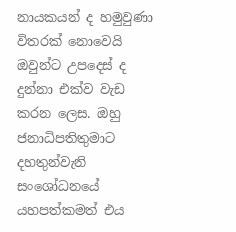නායකයන් ද හමුවුණා විතරක් නොවෙයි ඔවුන්ට උපදෙස් ද දුන්නා එක්ව වැඩ කරන ලෙස. ඔහු ජනාධිපතිතුමාට දහතුන්වැනි සංශෝධනයේ යහපත්කමත් එය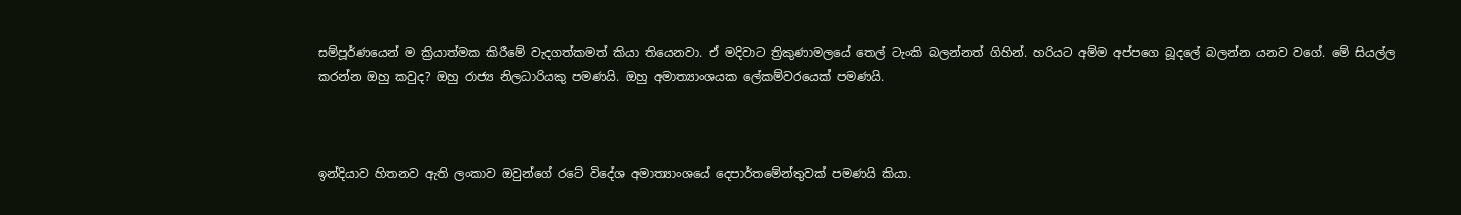සම්පූර්ණයෙන් ම ක්‍රියාත්මක කිරීමේ වැදගත්කමත් කියා තියෙනවා. ඒ මදිවාට ත්‍රිකුණාමලයේ තෙල් ටැංකි බලන්නත් ගිහින්. හරියට අම්ම අප්පගෙ බූදලේ බලන්න යනව වගේ. මේ සියල්ල කරන්න ඔහු කවුද? ඔහු රාජ්‍ය නිලධාරියකු පමණයි. ඔහු අමාත්‍යාංශයක ලේකම්වරයෙක් පමණයි.



ඉන්දියාව හිතනව ඇති ලංකාව ඔවුන්ගේ රටේ විදේශ අමාත්‍යාංශයේ දෙපාර්තමේන්තුවක් පමණයි කියා.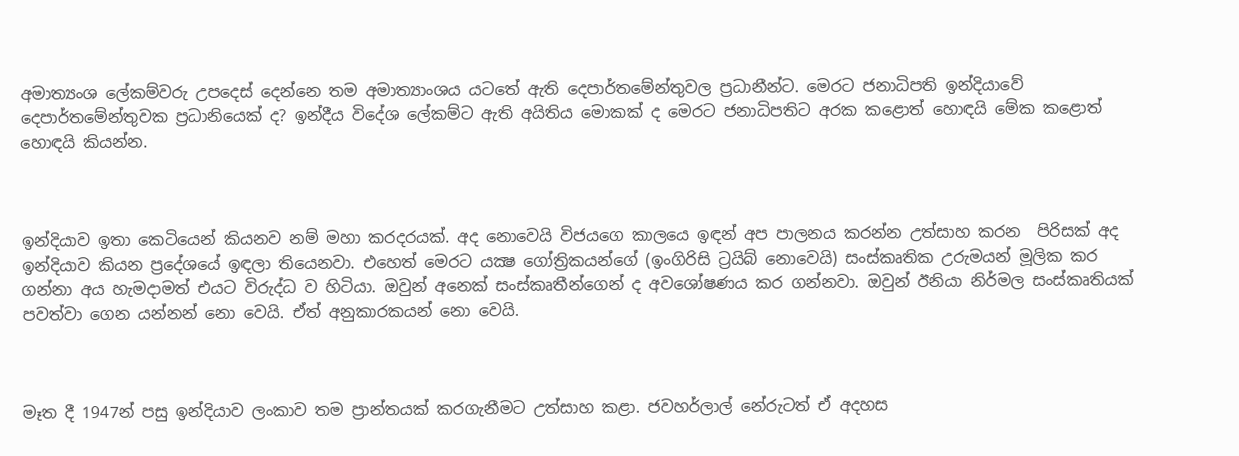අමාත්‍යංශ ලේකම්වරු උපදෙස් දෙන්නෙ තම අමාත්‍යාංශය යටතේ ඇති දෙපාර්තමේන්තුවල ප්‍රධානීන්ට. මෙරට ජනාධිපති ඉන්දියාවේ දෙපාර්තමේන්තුවක ප්‍රධානියෙක් ද? ඉන්දීය විදේශ ලේකම්ට ඇති අයිතිය මොකක් ද මෙරට ජනාධිපතිට අරක කළොත් හොඳයි මේක කළොත් හොඳයි කියන්න.



ඉන්දියාව ඉතා කෙටියෙන් කියනව නම් මහා කරදරයක්. අද නොවෙයි විජයගෙ කාලයෙ ඉඳන් අප පාලනය කරන්න උත්සාහ කරන  පිරිසක් අද ඉන්දියාව කියන ප්‍රදේශයේ ඉඳලා තියෙනවා. එහෙත් මෙරට යක්‍ෂ ගෝත්‍රිකයන්ගේ (ඉංගිරිසි ට්‍රයිබ් නොවෙයි) සංස්කෘතික උරුමයන් මූලික කර ගන්නා අය හැමදාමත් එයට විරුද්ධ ව හිටියා. ඔවුන් අනෙක් සංස්කෘතීන්ගෙන් ද අවශෝෂණය කර ගන්නවා. ඔවුන් ඊනියා නිර්මල සංස්කෘතියක් පවත්වා ගෙන යන්නන් නො වෙයි. ඒත් අනුකාරකයන් නො වෙයි.



මෑත දී 1947න් පසු ඉන්දියාව ලංකාව තම ප්‍රාන්තයක් කරගැනීමට උත්සාහ කළා. ජවහර්ලාල් නේරුටත් ඒ අදහස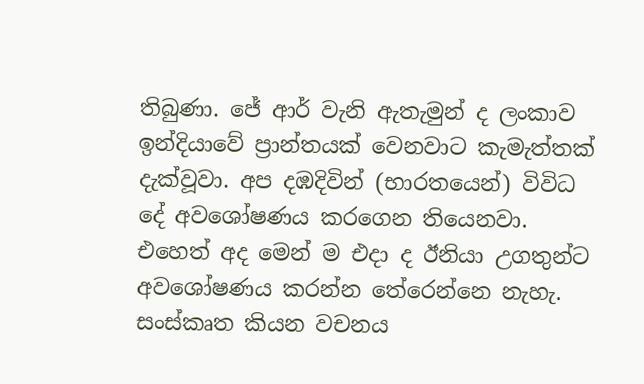තිබුණා. ජේ ආර් වැනි ඇතැමුන් ද ලංකාව ඉන්දියාවේ ප්‍රාන්තයක් වෙනවාට කැමැත්තක් දැක්වූවා. අප දඹදිවින් (භාරතයෙන්) විවිධ දේ අවශෝෂණය කරගෙන තියෙනවා. එහෙත් අද මෙන් ම එදා ද ඊනියා උගතුන්ට අවශෝෂණය කරන්න තේරෙන්නෙ නැහැ. සංස්කෘත කියන වචනය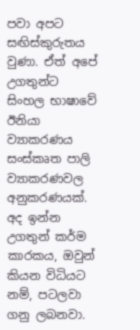පවා අපට සඟිස්කුරුතය වුණා. ඒත් අපේ උගතුන්ට සිංහල භාෂාවේ ඊනියා ව්‍යාකරණය සංස්කෘත පාලි ව්‍යාකරණවල අනුකරණයක්. අද ඉන්න උගතුන් කර්ම කාරකය, ඔවුන් කියන විධියට නම්, පටලවා ගනු ලබනවා.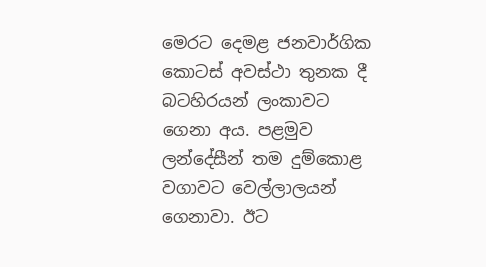මෙරට දෙමළ ජනවාර්ගික කොටස් අවස්ථා තුනක දී බටහිරයන් ලංකාවට ගෙනා අය. පළමුව ලන්දේසීන් තම දුම්කොළ වගාවට වෙල්ලාලයන් ගෙනාවා. ඊට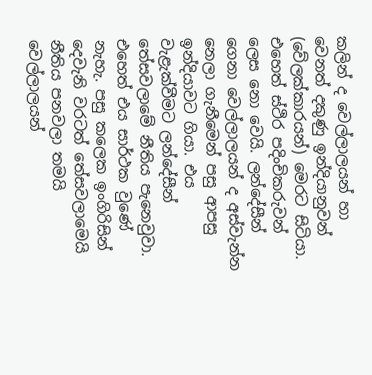කලින් ද වෙල්ලාලයන් හා වෙනත් දකුණු ඉන්දියානුවන් (වේලක්කාරයන්) මෙරට සිටියා. එහෙත් ස්ථිර පදිංචිකරුවන් ලෙස නො වෙයි. ලන්දේසීන් ගෙනා වෙල්ලාලයන් ද අස්වැන්න නෙලා ගැනීමෙන් පසු ආපසු ඉන්දියාවට ගියා. එය වැළැක්වීමට ලන්දේසීන් තේසවලාමේ නීතිය පැනෙවුවා. එහෙත් එය සාර්ථක වුණේ නැහැ. පසු කලෙක ඉංගිරිසින් දෙවැනි වරටත් තේසවලාමෙයි නීතිය පනවලා තමයි වෙල්ලාලයන්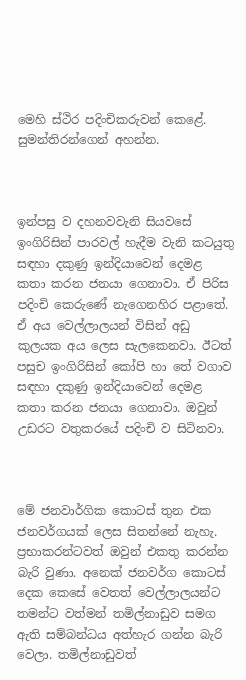මෙහි ස්ථිර පදිංචිකරුවන් කෙළේ. සුමන්තිරන්ගෙන් අහන්න.



ඉන්පසු ව දහනවවැනි සියවසේ ඉංගිරිසින් පාරවල් හැදීම වැනි කටයුතු සඳහා දකුණු ඉන්දියාවෙන් දෙමළ කතා කරන ජනයා ගෙනාවා. ඒ පිරිස පදිංචි කෙරුණේ නැගෙනහිර පළාතේ.  ඒ අය වෙල්ලාලයන් විසින් අඩු කුලයක අය ලෙස සැලකෙනවා. ඊටත් පසුච ඉංගිරිසින් කෝපි හා තේ වගාව සඳහා දකුණු ඉන්දියාවෙන් දෙමළ කතා කරන ජනයා ගෙනාවා. ඔවුන් උඩරට වතුකරයේ පදිංචි ව සිටිනවා.



මේ ජනවාර්ගික කොටස් තුන එක ජනවර්ගයක් ලෙස සිතන්නේ නැහැ. ප්‍රභාකරන්ටවත් ඔවුන් එකතු කරන්න බැරි වුණා. අනෙක් ජනවර්ග කොටස් දෙක කෙසේ වෙතත් වෙල්ලාලයන්ට තමන්ට වත්මන් තමිල්නාඩුව සමග ඇති සම්බන්ධය අත්හැර ගන්න බැරි වෙලා. තමිල්නාඩුවත්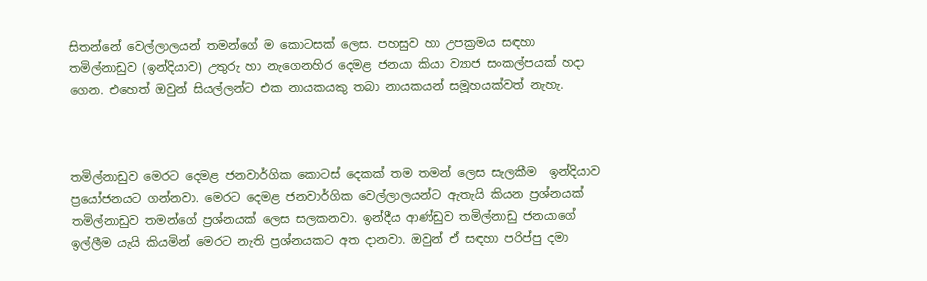සිතන්නේ වෙල්ලාලයන් තමන්ගේ ම කොටසක් ලෙස. පහසුව හා උපක්‍රමය සඳහා තමිල්නාඩුව (ඉන්දියාව) උතුරු හා නැගෙනහිර දෙමළ ජනයා කියා ව්‍යාජ සංකල්පයක් හදා ගෙන. එහෙත් ඔවුන් සියල්ලන්ට එක නායකයකු තබා නායකයන් සමූහයක්වත් නැහැ.



තමිල්නාඩුව මෙරට දෙමළ ජනවාර්ගික කොටස් දෙකක් තම තමන් ලෙස සැලකීම  ඉන්දියාව ප්‍රයෝජනයට ගන්නවා. මෙරට දෙමළ ජනවාර්ගික වෙල්ලාලයන්ට ඇතැයි කියන ප්‍රශ්නයක් තමිල්නාඩුව තමන්ගේ ප්‍රශ්නයක් ලෙස සලකනවා. ඉන්දීය ආණ්ඩුව තමිල්නාඩු ජනයාගේ ඉල්ලීම යැයි කියමින් මෙරට නැති ප්‍රශ්නයකට අත දානවා. ඔවුන් ඒ සඳහා පරිප්පු දමා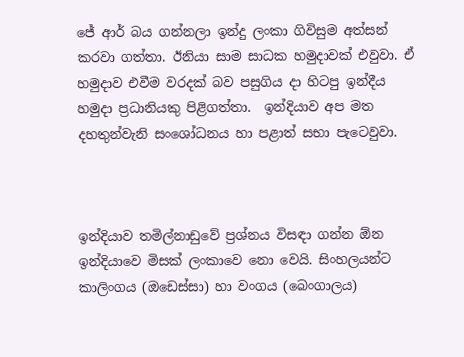ජේ ආර් බය ගන්නලා ඉන්දු ලංකා ගිවිසුම අත්සන් කරවා ගත්තා. ඊනියා සාම සාධක හමුදාවක් එවුවා. ඒ හමුදාව එවීම වරදක් බව පසුගිය දා හිටපු ඉන්දීය හමුදා ප්‍රධානියකු පිළිගත්තා.  ඉන්දියාව අප මත දහතුන්වැනි සංශෝධනය හා පළාත් සභා පැටෙවුවා.



ඉන්දියාව තමිල්නාඩුවේ ප්‍රශ්නය විසඳා ගන්න ඕන ඉන්දියාවෙ මිසක් ලංකාවෙ නො වෙයි. සිංහලයන්ට කාලිංගය (ඔඩෙස්සා) හා වංගය (බෙංගාලය)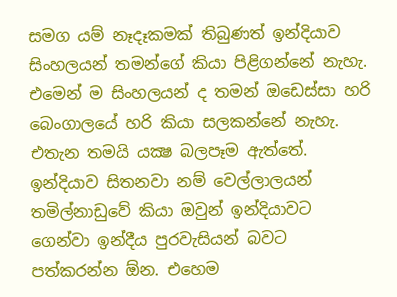සමග යම් නෑදෑකමක් තිබුණත් ඉන්දියාව සිංහලයන් තමන්ගේ කියා පිළිගන්නේ නැහැ. එමෙන් ම සිංහලයන් ද තමන් ඔඩෙස්සා හරි බෙංගාලයේ හරි කියා සලකන්නේ නැහැ. එතැන තමයි යක්‍ෂ බලපෑම ඇත්තේ. ඉන්දියාව සිතනවා නම් වෙල්ලාලයන් තමිල්නාඩුවේ කියා ඔවුන් ඉන්දියාවට ගෙන්වා ඉන්දීය පුරවැසියන් බවට පත්කරන්න ඕන. එහෙම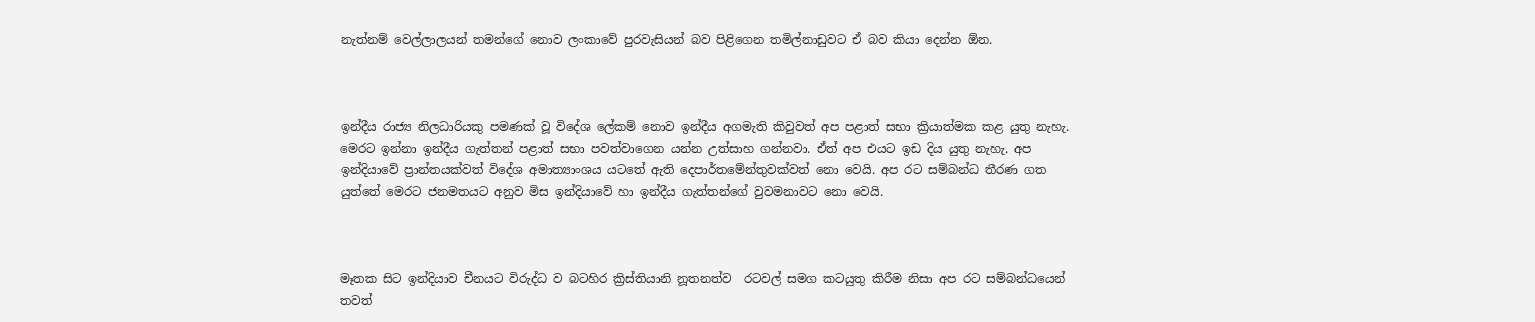නැත්නම් වෙල්ලාලයන් තමන්ගේ නොව ලංකාවේ පුරවැසියන් බව පිළිගෙන තමිල්නාඩුවට ඒ බව කියා දෙන්න ඕන.



ඉන්දීය රාජ්‍ය නිලධාරියකු පමණක් වූ විදේශ ලේකම් නොව ඉන්දීය අගමැති කිවුවත් අප පළාත් සභා ක්‍රියාත්මක කළ යුතු නැහැ.  මෙරට ඉන්නා ඉන්දීය ගැත්තන් පළාත් සභා පවත්වාගෙන යන්න උත්සාහ ගන්නවා. ඒත් අප එයට ඉඩ දිය යුතු නැහැ. අප ඉන්දියාවේ ප්‍රාන්තයක්වත් විදේශ අමාත්‍යාංශය යටතේ ඇති දෙපාර්තමේන්තුවක්වත් නො වෙයි. අප රට සම්බන්ධ තීරණ ගත යුත්තේ මෙරට ජනමතයට අනුව මිස ඉන්දියාවේ හා ඉන්දීය ගැත්තන්ගේ වුවමනාවට නො වෙයි.



මෑතක සිට ඉන්දියාව චීනයට විරුද්ධ ව බටහිර ක්‍රිස්තියානි නූතනත්ව  රටවල් සමග කටයුතු කිරීම නිසා අප රට සම්බන්ධයෙන් තවත්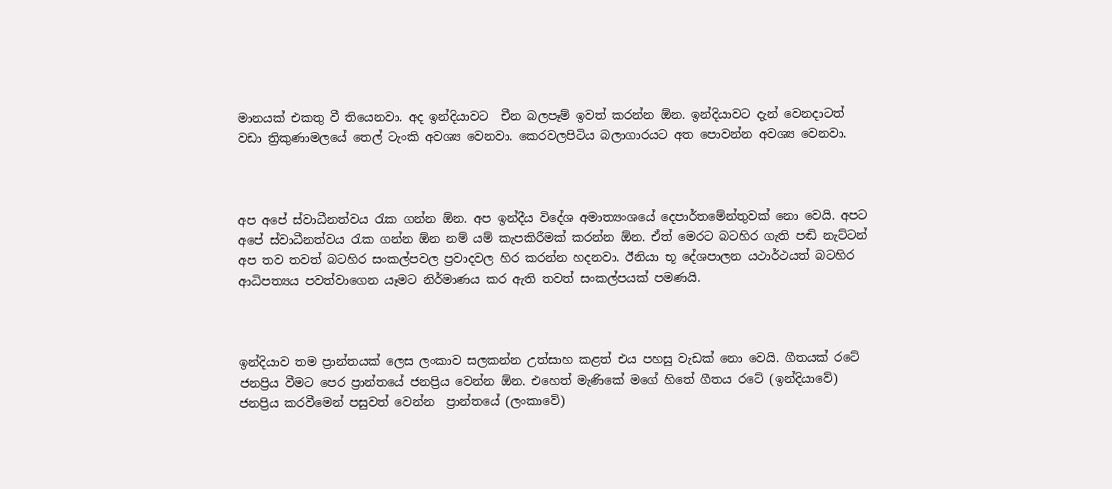මානයක් එකතු වී තියෙනවා. අද ඉන්දියාවට  චීන බලපෑම් ඉවත් කරන්න ඕන. ඉන්දියාවට දැන් වෙනදාටත් වඩා ත්‍රිකුණාමලයේ තෙල් ටැංකි අවශ්‍ය වෙනවා. කෙරවලපිටිය බලාගාරයට අත පොවන්න අවශ්‍ය වෙනවා.



අප අපේ ස්වාධීනත්වය රැක ගන්න ඕන. අප ඉන්දීය විදේශ අමාත්‍යංශයේ දෙපාර්තමේන්තුවක් නො වෙයි. අපට අපේ ස්වාධීනත්වය රැක ගන්න ඕන නම් යම් කැපකිරීමක් කරන්න ඕන. ඒත් මෙරට බටහිර ගැති පඬි නැට්ටන් අප තව තවත් බටහිර සංකල්පවල ප්‍රවාදවල හිර කරන්න හදනවා. ඊනියා භූ දේශපාලන යථාර්ථයත් බටහිර ආධිපත්‍යය පවත්වාගෙන යෑමට නිර්මාණය කර ඇති තවත් සංකල්පයක් පමණයි.



ඉන්දියාව තම ප්‍රාන්තයක් ලෙස ලංකාව සලකන්න උත්සාහ කළත් එය පහසු වැඩක් නො වෙයි. ගීතයක් රටේ ජනප්‍රිය වීමට පෙර ප්‍රාන්තයේ ජනප්‍රිය වෙන්න ඕන. එහෙත් මැණිකේ මගේ හිතේ ගීතය රටේ (ඉන්දියාවේ) ජනප්‍රිය කරවීමෙන් පසුවත් වෙන්න  ප්‍රාන්තයේ (ලංකාවේ)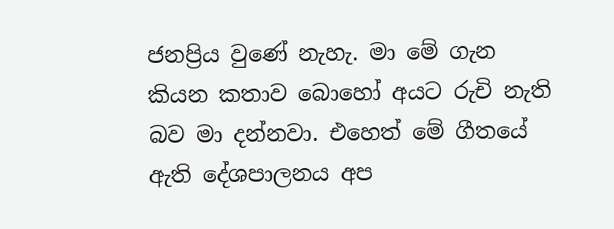ජනප්‍රිය වුණේ නැහැ. මා මේ ගැන කියන කතාව බොහෝ අයට රුචි නැති බව මා දන්නවා. එහෙත් මේ ගීතයේ ඇති දේශපාලනය අප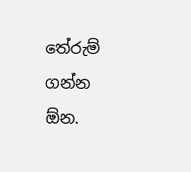තේරුම් ගන්න ඕන.